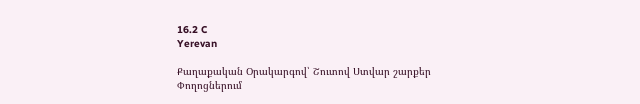16.2 C
Yerevan

Քաղաքական Օրակարգով՝ Շուտով Ստվար շարքեր Փողոցներում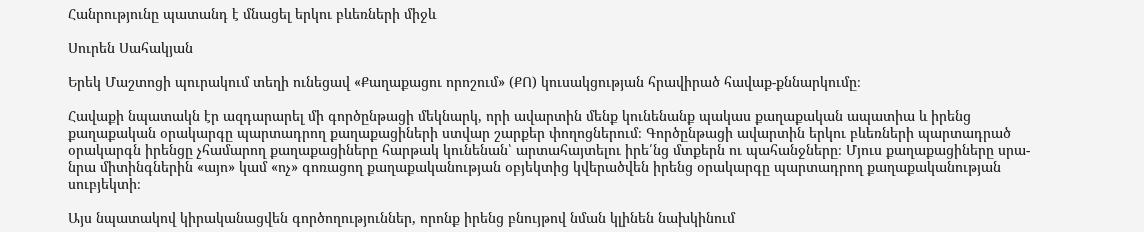Հանրությունը պատանդ է մնացել երկու բևեռների միջև

Սուրեն Սահակյան

Երեկ Մաշտոցի պուրակում տեղի ունեցավ «Քաղաքացու որոշում» (ՔՈ) կուսակցության հրավիրած հավաք-քննարկումը։

Հավաքի նպատակն էր ազդարարել մի գործընթացի մեկնարկ, որի ավարտին մենք կունենանք պակաս քաղաքական ապատիա և իրենց քաղաքական օրակարգը պարտադրող քաղաքացիների ստվար շարքեր փողոցներում։ Գործընթացի ավարտին երկու բևեռների պարտադրած օրակարգն իրենցը չհամարող քաղաքացիները հարթակ կունենան՝ արտահայտելու իրե՛նց մտքերն ու պահանջները։ Մյուս քաղաքացիները սրա-նրա միտինգներին «այո» կամ «ոչ» գոռացող քաղաքականության օբյեկտից կվերածվեն իրենց օրակարգը պարտադրող քաղաքականության սուբյեկտի։

Այս նպատակով կիրականացվեն գործողություններ, որոնք իրենց բնույթով նման կլինեն նախկինում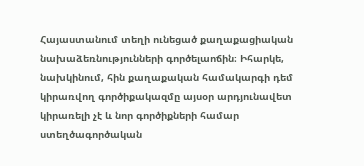Հայաստանում տեղի ունեցած քաղաքացիական նախաձեռնությունների գործելաոճին։ Իհարկե, նախկինում, հին քաղաքական համակարգի դեմ կիրառվող գործիքակազմը այսօր արդյունավետ կիրառելի չէ և նոր գործիքների համար ստեղծագործական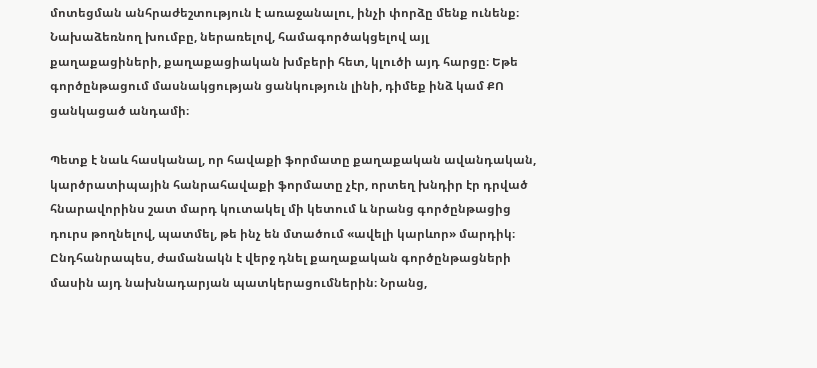մոտեցման անհրաժեշտություն է առաջանալու, ինչի փորձը մենք ունենք։ Նախաձեռնող խումբը, ներառելով, համագործակցելով այլ քաղաքացիների, քաղաքացիական խմբերի հետ, կլուծի այդ հարցը։ Եթե գործընթացում մասնակցության ցանկություն լինի, դիմեք ինձ կամ ՔՈ ցանկացած անդամի։

Պետք է նաև հասկանալ, որ հավաքի ֆորմատը քաղաքական ավանդական, կարծրատիպային հանրահավաքի ֆորմատը չէր, որտեղ խնդիր էր դրված հնարավորինս շատ մարդ կուտակել մի կետում և նրանց գործընթացից դուրս թողնելով, պատմել, թե ինչ են մտածում «ավելի կարևոր» մարդիկ։ Ընդհանրապես, ժամանակն է վերջ դնել քաղաքական գործընթացների մասին այդ նախնադարյան պատկերացումներին։ Նրանց,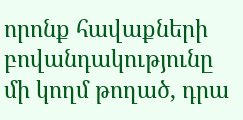որոնք հավաքների բովանդակությունը մի կողմ թողած, դրա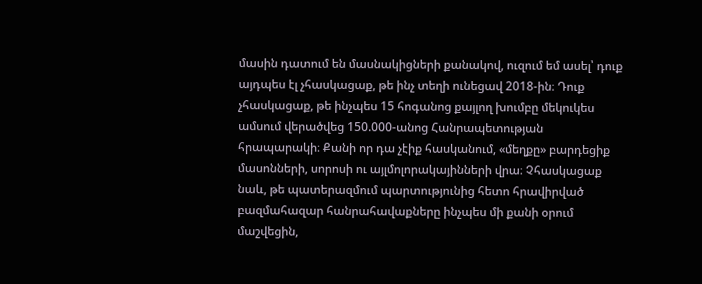մասին դատում են մասնակիցների քանակով, ուզում եմ ասել՝ դուք այդպես էլ չհասկացաք, թե ինչ տեղի ունեցավ 2018-ին։ Դուք չհասկացաք, թե ինչպես 15 հոգանոց քայլող խումբը մեկուկես ամսում վերածվեց 150.000-անոց Հանրապետության հրապարակի։ Քանի որ դա չէիք հասկանում, «մեղքը» բարդեցիք մասոնների, սորոսի ու այլմոլորակայինների վրա։ Չհասկացաք նաև, թե պատերազմում պարտությունից հետո հրավիրված բազմահազար հանրահավաքները ինչպես մի քանի օրում մաշվեցին,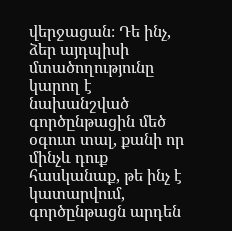վերջացան։ Դե ինչ, ձեր այդպիսի մտածողությունը կարող է նախանշված գործընթացին մեծ օգուտ տալ, քանի որ մինչև դուք հասկանաք, թե ինչ է կատարվում, գործընթացն արդեն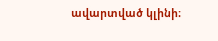ավարտված կլինի։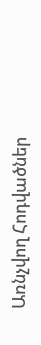Առնչվող Հոդվածներ